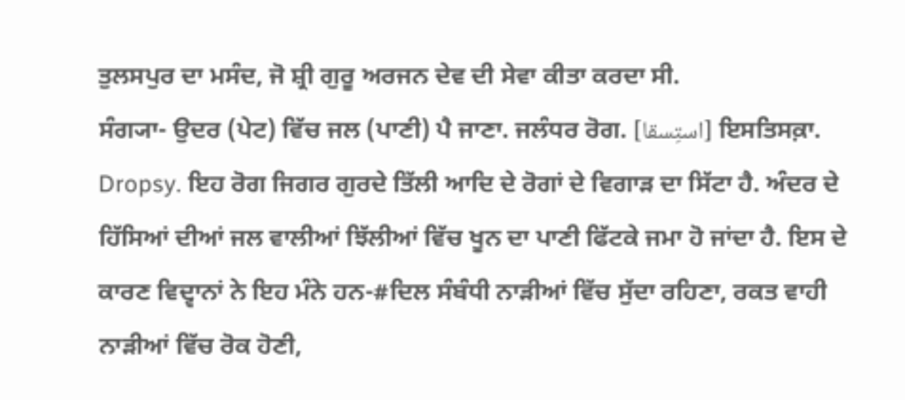ਤੁਲਸਪੁਰ ਦਾ ਮਸੰਦ, ਜੋ ਸ਼੍ਰੀ ਗੁਰੂ ਅਰਜਨ ਦੇਵ ਦੀ ਸੇਵਾ ਕੀਤਾ ਕਰਦਾ ਸੀ.
ਸੰਗ੍ਯਾ- ਉਦਰ (ਪੇਟ) ਵਿੱਚ ਜਲ (ਪਾਣੀ) ਪੈ ਜਾਣਾ. ਜਲੰਧਰ ਰੋਗ. [استِسقا] ਇਸਤਿਸਕ਼ਾ. Dropsy. ਇਹ ਰੋਗ ਜਿਗਰ ਗੁਰਦੇ ਤਿੱਲੀ ਆਦਿ ਦੇ ਰੋਗਾਂ ਦੇ ਵਿਗਾੜ ਦਾ ਸਿੱਟਾ ਹੈ. ਅੰਦਰ ਦੇ ਹਿੱਸਿਆਂ ਦੀਆਂ ਜਲ ਵਾਲੀਆਂ ਝਿੱਲੀਆਂ ਵਿੱਚ ਖੂਨ ਦਾ ਪਾਣੀ ਫਿੱਟਕੇ ਜਮਾ ਹੋ ਜਾਂਦਾ ਹੈ. ਇਸ ਦੇ ਕਾਰਣ ਵਿਦ੍ਵਾਨਾਂ ਨੇ ਇਹ ਮੰਨੇ ਹਨ-#ਦਿਲ ਸੰਬੰਧੀ ਨਾੜੀਆਂ ਵਿੱਚ ਸੁੱਦਾ ਰਹਿਣਾ, ਰਕਤ ਵਾਹੀ ਨਾੜੀਆਂ ਵਿੱਚ ਰੋਕ ਹੋਣੀ,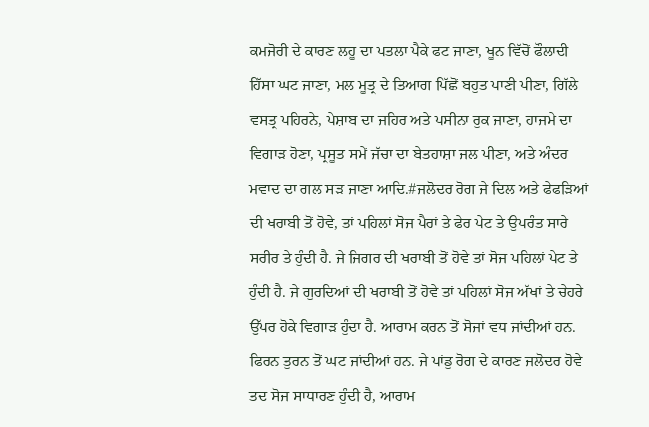ਕਮਜੋਰੀ ਦੇ ਕਾਰਣ ਲਹੂ ਦਾ ਪਤਲਾ ਪੈਕੇ ਫਟ ਜਾਣਾ, ਖੂਨ ਵਿੱਚੋਂ ਫੌਲਾਦੀ ਹਿੱਸਾ ਘਟ ਜਾਣਾ, ਮਲ ਮੂਤ੍ਰ ਦੇ ਤਿਆਗ ਪਿੱਛੋਂ ਬਹੁਤ ਪਾਣੀ ਪੀਣਾ, ਗਿੱਲੇ ਵਸਤ੍ਰ ਪਹਿਰਨੇ, ਪੇਸ਼ਾਬ ਦਾ ਜਹਿਰ ਅਤੇ ਪਸੀਨਾ ਰੁਕ ਜਾਣਾ, ਹਾਜਮੇ ਦਾ ਵਿਗਾੜ ਹੋਣਾ, ਪ੍ਰਸੂਤ ਸਮੇਂ ਜੱਚਾ ਦਾ ਬੇਤਹਾਸ਼ਾ ਜਲ ਪੀਣਾ, ਅਤੇ ਅੰਦਰ ਮਵਾਦ ਦਾ ਗਲ ਸੜ ਜਾਣਾ ਆਦਿ.#ਜਲੋਦਰ ਰੋਗ ਜੇ ਦਿਲ ਅਤੇ ਫੇਫੜਿਆਂ ਦੀ ਖਰਾਬੀ ਤੋਂ ਹੋਵੇ, ਤਾਂ ਪਹਿਲਾਂ ਸੋਜ ਪੈਰਾਂ ਤੇ ਫੇਰ ਪੇਟ ਤੇ ਉਪਰੰਤ ਸਾਰੇ ਸਰੀਰ ਤੇ ਹੁੰਦੀ ਹੈ. ਜੇ ਜਿਗਰ ਦੀ ਖਰਾਬੀ ਤੋਂ ਹੋਵੇ ਤਾਂ ਸੋਜ ਪਹਿਲਾਂ ਪੇਟ ਤੇ ਹੁੰਦੀ ਹੈ. ਜੇ ਗੁਰਦਿਆਂ ਦੀ ਖਰਾਬੀ ਤੋਂ ਹੋਵੇ ਤਾਂ ਪਹਿਲਾਂ ਸੋਜ ਅੱਖਾਂ ਤੇ ਚੇਹਰੇ ਉੱਪਰ ਹੋਕੇ ਵਿਗਾੜ ਹੁੰਦਾ ਹੈ. ਆਰਾਮ ਕਰਨ ਤੋਂ ਸੋਜਾਂ ਵਧ ਜਾਂਦੀਆਂ ਹਨ. ਫਿਰਨ ਤੁਰਨ ਤੋਂ ਘਟ ਜਾਂਦੀਆਂ ਹਨ. ਜੇ ਪਾਂਡੁ ਰੋਗ ਦੇ ਕਾਰਣ ਜਲੋਦਰ ਹੋਵੇ ਤਦ ਸੋਜ ਸਾਧਾਰਣ ਹੁੰਦੀ ਹੈ, ਆਰਾਮ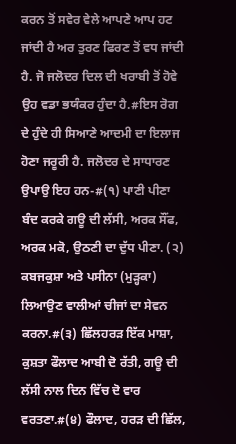ਕਰਨ ਤੋਂ ਸਵੇਰ ਵੇਲੇ ਆਪਣੇ ਆਪ ਹਟ ਜਾਂਦੀ ਹੈ ਅਰ ਤੁਰਣ ਫਿਰਣ ਤੋਂ ਵਧ ਜਾਂਦੀ ਹੈ. ਜੋ ਜਲੋਦਰ ਦਿਲ ਦੀ ਖਰਾਬੀ ਤੋਂ ਹੋਵੇ ਉਹ ਵਡਾ ਭਯੰਕਰ ਹੁੰਦਾ ਹੈ.#ਇਸ ਰੋਗ ਦੇ ਹੁੰਦੇ ਹੀ ਸਿਆਣੇ ਆਦਮੀ ਦਾ ਇਲਾਜ ਹੋਣਾ ਜਰੂਰੀ ਹੈ. ਜਲੋਦਰ ਦੇ ਸਾਧਾਰਣ ਉਪਾਉ ਇਹ ਹਨ-#(੧) ਪਾਣੀ ਪੀਣਾ ਬੰਦ ਕਰਕੇ ਗਊ ਦੀ ਲੱਸੀ, ਅਰਕ ਸੌਂਫ, ਅਰਕ ਮਕੋ, ਉਠਣੀ ਦਾ ਦੁੱਧ ਪੀਣਾ. (੨) ਕਬਜਕੁਸ਼ਾ ਅਤੇ ਪਸੀਨਾ (ਮੁੜ੍ਹਕਾ) ਲਿਆਉਣ ਵਾਲੀਆਂ ਚੀਜਾਂ ਦਾ ਸੇਵਨ ਕਰਨਾ.#(੩) ਛਿੱਲਹਰੜ ਇੱਕ ਮਾਸ਼ਾ, ਕੁਸ਼ਤਾ ਫੌਲਾਦ ਆਬੀ ਦੋ ਰੱਤੀ, ਗਊ ਦੀ ਲੱਸੀ ਨਾਲ ਦਿਨ ਵਿੱਚ ਦੋ ਵਾਰ ਵਰਤਣਾ.#(੪) ਫੌਲਾਦ, ਹਰੜ ਦੀ ਛਿੱਲ,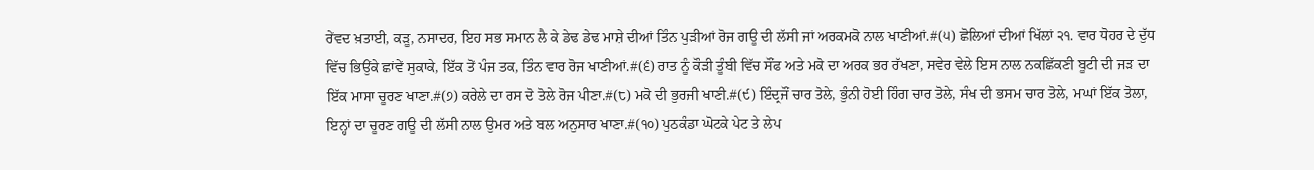ਰੇਂਵਦ ਖ਼ਤਾਈ, ਕੜੂ, ਨਸਾਦਰ, ਇਹ ਸਭ ਸਮਾਨ ਲੈ ਕੇ ਡੇਢ ਡੇਢ ਮਾਸ਼ੇ ਦੀਆਂ ਤਿੰਨ ਪੁੜੀਆਂ ਰੋਜ ਗਊ ਦੀ ਲੱਸੀ ਜਾਂ ਅਰਕਮਕੋ ਨਾਲ ਖਾਣੀਆਂ.#(੫) ਛੋਲਿਆਂ ਦੀਆਂ ਖਿੱਲਾਂ ੨੧. ਵਾਰ ਧੋਹਰ ਦੇ ਦੁੱਧ ਵਿੱਚ ਭਿਉਂਕੇ ਛਾਂਵੇਂ ਸੁਕਾਕੇ, ਇੱਕ ਤੋਂ ਪੰਜ ਤਕ, ਤਿੰਨ ਵਾਰ ਰੋਜ ਖਾਣੀਆਂ.#(੬) ਰਾਤ ਨੂੰ ਕੌੜੀ ਤੂੰਬੀ ਵਿੱਚ ਸੌਂਫ ਅਤੇ ਮਕੋ ਦਾ ਅਰਕ ਭਰ ਰੱਖਣਾ, ਸਵੇਰ ਵੇਲੇ ਇਸ ਨਾਲ ਨਕਛਿੱਕਣੀ ਬੂਟੀ ਦੀ ਜੜ ਦਾ ਇੱਕ ਮਾਸਾ ਚੂਰਣ ਖਾਣਾ.#(੭) ਕਰੇਲੇ ਦਾ ਰਸ ਦੋ ਤੋਲੇ ਰੋਜ ਪੀਣਾ.#(੮) ਮਕੋ ਦੀ ਭੁਰਜੀ ਖਾਣੀ.#(੯) ਇੰਦ੍ਰਜੌਂ ਚਾਰ ਤੋਲੇ, ਭੁੰਨੀ ਹੋਈ ਹਿੰਗ ਚਾਰ ਤੋਲੇ, ਸੰਖ ਦੀ ਭਸਮ ਚਾਰ ਤੋਲੇ, ਮਘਾਂ ਇੱਕ ਤੋਲਾ, ਇਨ੍ਹਾਂ ਦਾ ਚੂਰਣ ਗਊ ਦੀ ਲੱਸੀ ਨਾਲ ਉਮਰ ਅਤੇ ਬਲ ਅਨੁਸਾਰ ਖਾਣਾ.#(੧੦) ਪੁਠਕੰਡਾ ਘੋਟਕੇ ਪੇਟ ਤੇ ਲੇਪ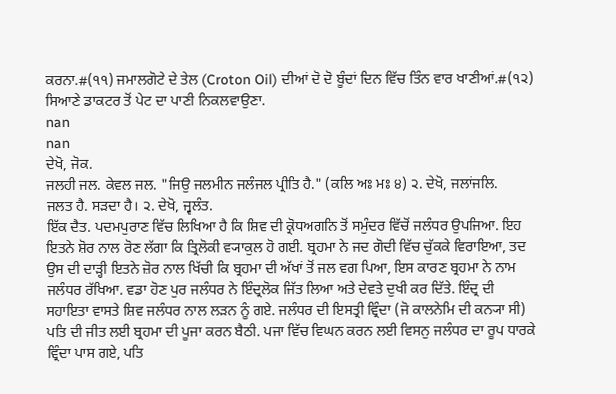ਕਰਨਾ.#(੧੧) ਜਮਾਲਗੋਟੇ ਦੇ ਤੇਲ (Croton Oil) ਦੀਆਂ ਦੋ ਦੋ ਬੂੰਦਾਂ ਦਿਨ ਵਿੱਚ ਤਿੰਨ ਵਾਰ ਖਾਣੀਆਂ.#(੧੨) ਸਿਆਣੇ ਡਾਕਟਰ ਤੋਂ ਪੇਟ ਦਾ ਪਾਣੀ ਨਿਕਲਵਾਉਣਾ.
nan
nan
ਦੇਖੋ, ਜੋਕ.
ਜਲਹੀ ਜਲ. ਕੇਵਲ ਜਲ. "ਜਿਉ ਜਲਮੀਨ ਜਲੰਜਲ ਪ੍ਰੀਤਿ ਹੈ." (ਕਲਿ ਅਃ ਮਃ ੪) ੨. ਦੇਖੋ, ਜਲਾਂਜਲਿ.
ਜਲਤ ਹੈ. ਸੜਦਾ ਹੈ। ੨. ਦੇਖੋ, ਜ੍ਵਲੰਤ.
ਇੱਕ ਦੈਤ. ਪਦਮਪੁਰਾਣ ਵਿੱਚ ਲਿਖਿਆ ਹੈ ਕਿ ਸ਼ਿਵ ਦੀ ਕ੍ਰੋਧਅਗਨਿ ਤੋਂ ਸਮੁੰਦਰ ਵਿੱਚੋਂ ਜਲੰਧਰ ਉਪਜਿਆ. ਇਹ ਇਤਨੇ ਸ਼ੋਰ ਨਾਲ ਰੋਣ ਲੱਗਾ ਕਿ ਤ੍ਰਿਲੋਕੀ ਵ੍ਯਾਕੁਲ ਹੋ ਗਈ. ਬ੍ਰਹਮਾ ਨੇ ਜਦ ਗੋਦੀ ਵਿੱਚ ਚੁੱਕਕੇ ਵਿਰਾਇਆ, ਤਦ ਉਸ ਦੀ ਦਾੜ੍ਹੀ ਇਤਨੇ ਜ਼ੋਰ ਨਾਲ ਖਿੱਚੀ ਕਿ ਬ੍ਰਹਮਾ ਦੀ ਅੱਖਾਂ ਤੋਂ ਜਲ ਵਗ ਪਿਆ, ਇਸ ਕਾਰਣ ਬ੍ਰਹਮਾ ਨੇ ਨਾਮ ਜਲੰਧਰ ਰੱਖਿਆ. ਵਡਾ ਹੋਣ ਪੁਰ ਜਲੰਧਰ ਨੇ ਇੰਦ੍ਰਲੋਕ ਜਿੱਤ ਲਿਆ ਅਤੇ ਦੇਵਤੇ ਦੁਖੀ ਕਰ ਦਿੱਤੇ. ਇੰਦ੍ਰ ਦੀ ਸਹਾਇਤਾ ਵਾਸਤੇ ਸ਼ਿਵ ਜਲੰਧਰ ਨਾਲ ਲੜਨ ਨੂੰ ਗਏ. ਜਲੰਧਰ ਦੀ ਇਸਤ੍ਰੀ ਵ੍ਰਿੰਦਾ (ਜੋ ਕਾਲਨੇਮਿ ਦੀ ਕਨ੍ਯਾ ਸੀ) ਪਤਿ ਦੀ ਜੀਤ ਲਈ ਬ੍ਰਹਮਾ ਦੀ ਪੂਜਾ ਕਰਨ ਬੈਠੀ. ਪਜਾ ਵਿੱਚ ਵਿਘਨ ਕਰਨ ਲਈ ਵਿਸਨੁ ਜਲੰਧਰ ਦਾ ਰੂਪ ਧਾਰਕੇ ਵ੍ਰਿੰਦਾ ਪਾਸ ਗਏ, ਪਤਿ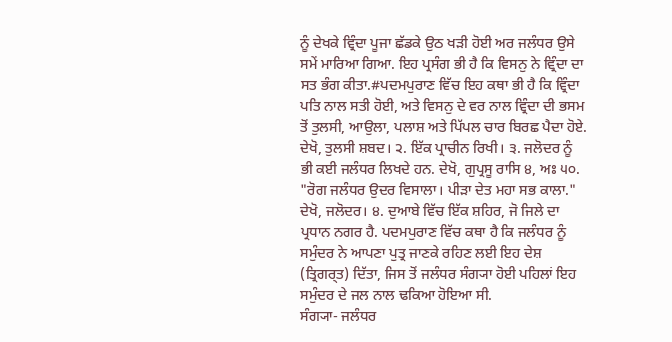ਨੂੰ ਦੇਖਕੇ ਵ੍ਰਿੰਦਾ ਪੂਜਾ ਛੱਡਕੇ ਉਠ ਖੜੀ ਹੋਈ ਅਰ ਜਲੰਧਰ ਉਸੇ ਸਮੇਂ ਮਾਰਿਆ ਗਿਆ. ਇਹ ਪ੍ਰਸੰਗ ਭੀ ਹੈ ਕਿ ਵਿਸਨੁ ਨੇ ਵ੍ਰਿੰਦਾ ਦਾ ਸਤ ਭੰਗ ਕੀਤਾ.#ਪਦਮਪੁਰਾਣ ਵਿੱਚ ਇਹ ਕਥਾ ਭੀ ਹੈ ਕਿ ਵ੍ਰਿੰਦਾ ਪਤਿ ਨਾਲ ਸਤੀ ਹੋਈ, ਅਤੇ ਵਿਸਨੁ ਦੇ ਵਰ ਨਾਲ ਵ੍ਰਿੰਦਾ ਦੀ ਭਸਮ ਤੋਂ ਤੁਲਸੀ, ਆਉਲਾ, ਪਲਾਸ਼ ਅਤੇ ਪਿੱਪਲ ਚਾਰ ਬਿਰਛ ਪੈਦਾ ਹੋਏ. ਦੇਖੋ, ਤੁਲਸੀ ਸ਼ਬਦ। ੨. ਇੱਕ ਪ੍ਰਾਚੀਨ ਰਿਖੀ। ੩. ਜਲੋਦਰ ਨੂੰ ਭੀ ਕਈ ਜਲੰਧਰ ਲਿਖਦੇ ਹਨ. ਦੇਖੋ, ਗੁਪ੍ਰਸੂ ਰਾਸਿ ੪, ਅਃ ੫੦. "ਰੋਗ ਜਲੰਧਰ ਉਦਰ ਵਿਸਾਲਾ। ਪੀੜਾ ਦੇਤ ਮਹਾ ਸਭ ਕਾਲਾ." ਦੇਖੋ, ਜਲੋਦਰ। ੪. ਦੁਆਬੇ ਵਿੱਚ ਇੱਕ ਸ਼ਹਿਰ, ਜੋ ਜਿਲੇ ਦਾ ਪ੍ਰਧਾਨ ਨਗਰ ਹੈ. ਪਦਮਪੁਰਾਣ ਵਿੱਚ ਕਥਾ ਹੈ ਕਿ ਜਲੰਧਰ ਨੂੰ ਸਮੁੰਦਰ ਨੇ ਆਪਣਾ ਪੁਤ੍ਰ ਜਾਣਕੇ ਰਹਿਣ ਲਈ ਇਹ ਦੇਸ਼ (ਤ੍ਰਿਗਰ੍ਤ) ਦਿੱਤਾ, ਜਿਸ ਤੋਂ ਜਲੰਧਰ ਸੰਗ੍ਯਾ ਹੋਈ ਪਹਿਲਾਂ ਇਹ ਸਮੁੰਦਰ ਦੇ ਜਲ ਨਾਲ ਢਕਿਆ ਹੋਇਆ ਸੀ.
ਸੰਗ੍ਯਾ- ਜਲੰਧਰ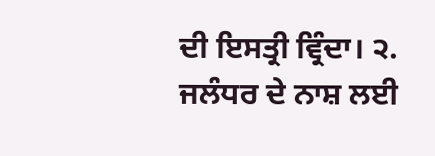ਦੀ ਇਸਤ੍ਰੀ ਵ੍ਰਿੰਦਾ। ੨. ਜਲੰਧਰ ਦੇ ਨਾਸ਼ ਲਈ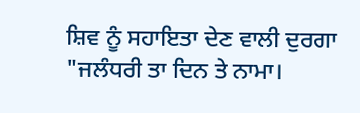ਸ਼ਿਵ ਨੂੰ ਸਹਾਇਤਾ ਦੇਣ ਵਾਲੀ ਦੁਰਗਾ "ਜਲੰਧਰੀ ਤਾ ਦਿਨ ਤੇ ਨਾਮਾ।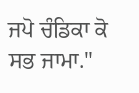ਜਪੋ ਚੰਡਿਕਾ ਕੋ ਸਭ ਜਾਮਾ."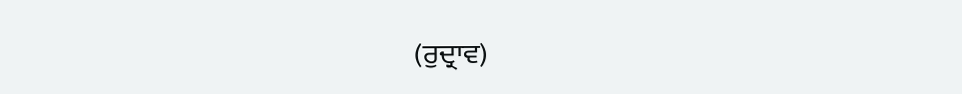(ਰੁਦ੍ਰਾਵ)